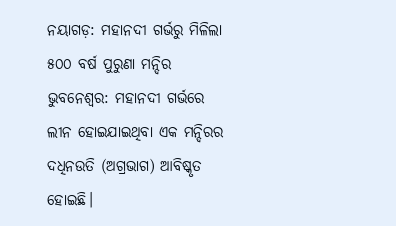ନୟାଗଡ଼: ମହାନଦୀ ଗର୍ଭରୁ ମିଳିଲା ୫୦୦ ବର୍ଷ ପୁରୁଣା ମନ୍ଦିର
ଭୁବନେଶ୍ବର: ମହାନଦୀ ଗର୍ଭରେ ଲୀନ ହୋଇଯାଇଥିବା ଏକ ମନ୍ଦିରର ଦଧିନଉତି (ଅଗ୍ରଭାଗ) ଆବିଷ୍କୃତ ହୋଇଛି।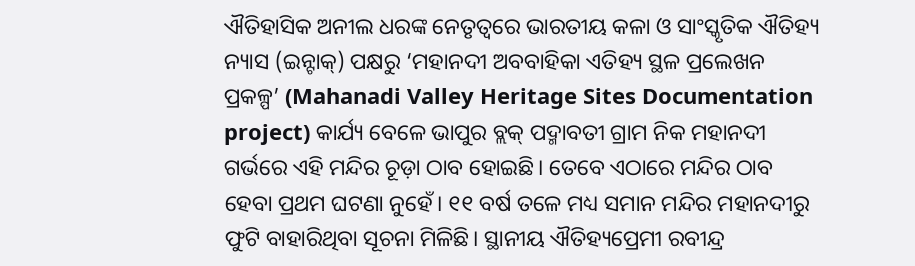ଐତିହାସିକ ଅନୀଲ ଧରଙ୍କ ନେତୃତ୍ବରେ ଭାରତୀୟ କଳା ଓ ସାଂସ୍କୃତିକ ଐତିହ୍ୟ ନ୍ୟାସ (ଇନ୍ଟାକ୍) ପକ୍ଷରୁ ‘ମହାନଦୀ ଅବବାହିକା ଏତିହ୍ୟ ସ୍ଥଳ ପ୍ରଲେଖନ ପ୍ରକଳ୍ପ’ (Mahanadi Valley Heritage Sites Documentation project) କାର୍ଯ୍ୟ ବେଳେ ଭାପୁର ବ୍ଲକ୍ ପଦ୍ମାବତୀ ଗ୍ରାମ ନିକ ମହାନଦୀ ଗର୍ଭରେ ଏହି ମନ୍ଦିର ଚୂଡ଼ା ଠାବ ହୋଇଛି। ତେବେ ଏଠାରେ ମନ୍ଦିର ଠାବ ହେବା ପ୍ରଥମ ଘଟଣା ନୁହେଁ। ୧୧ ବର୍ଷ ତଳେ ମଧ୍ୟ ସମାନ ମନ୍ଦିର ମହାନଦୀରୁ ଫୁଟି ବାହାରିଥିବା ସୂଚନା ମିଳିଛି। ସ୍ଥାନୀୟ ଐତିହ୍ୟପ୍ରେମୀ ରବୀନ୍ଦ୍ର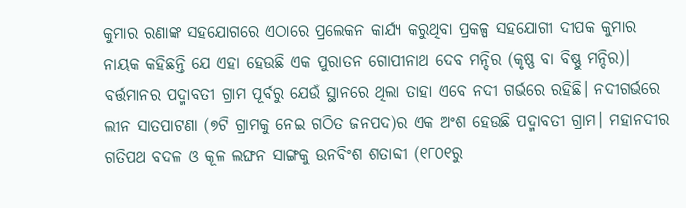କୁମାର ରଣାଙ୍କ ସହଯୋଗରେ ଏଠାରେ ପ୍ରଲେକନ କାର୍ଯ୍ୟ କରୁଥିବା ପ୍ରକଳ୍ପ ସହଯୋଗୀ ଦୀପକ କୁମାର ନାୟକ କହିଛନ୍ତି ଯେ ଏହା ହେଉଛି ଏକ ପୁରାତନ ଗୋପୀନାଥ ଦେବ ମନ୍ଦିର (କୃଷ୍ଣ ବା ବିଷ୍ଣୁ ମନ୍ଦିର)।
ବର୍ତ୍ତମାନର ପଦ୍ମାବତୀ ଗ୍ରାମ ପୂର୍ବରୁ ଯେଉଁ ସ୍ଥାନରେ ଥିଲା ତାହା ଏବେ ନଦୀ ଗର୍ଭରେ ରହିଛି। ନଦୀଗର୍ଭରେ ଲୀନ ସାତପାଟଣା (୭ଟି ଗ୍ରାମକୁ ନେଇ ଗଠିତ ଜନପଦ)ର ଏକ ଅଂଶ ହେଉଛି ପଦ୍ମାବତୀ ଗ୍ରାମ। ମହାନଦୀର ଗତିପଥ ବଦଳ ଓ କୂଳ ଲଙ୍ଘନ ସାଙ୍ଗକୁ ଉନବିଂଶ ଶତାବ୍ଦୀ (୧୮୦୧ରୁ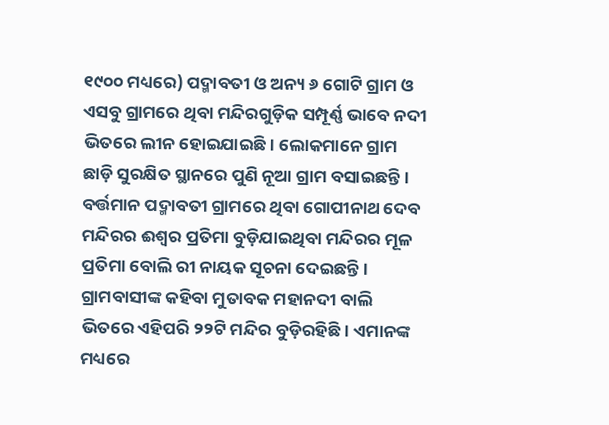୧୯୦୦ ମଧ୍ୟରେ) ପଦ୍ମାବତୀ ଓ ଅନ୍ୟ ୬ ଗୋଟି ଗ୍ରାମ ଓ ଏସବୁ ଗ୍ରାମରେ ଥିବା ମନ୍ଦିରଗୁଡ଼ିକ ସମ୍ପୂର୍ଣ୍ଣ ଭାବେ ନଦୀ ଭିତରେ ଲୀନ ହୋଇଯାଇଛି। ଲୋକମାନେ ଗ୍ରାମ ଛାଡ଼ି ସୁରକ୍ଷିତ ସ୍ଥାନରେ ପୁଣି ନୂଆ ଗ୍ରାମ ବସାଇଛନ୍ତି। ବର୍ତ୍ତମାନ ପଦ୍ମାବତୀ ଗ୍ରାମରେ ଥିବା ଗୋପୀନାଥ ଦେବ ମନ୍ଦିରର ଈଶ୍ବର ପ୍ରତିମା ବୁଡ଼ିଯାଇଥିବା ମନ୍ଦିରର ମୂଳ ପ୍ରତିମା ବୋଲି ରୀ ନାୟକ ସୂଚନା ଦେଇଛନ୍ତି।
ଗ୍ରାମବାସୀଙ୍କ କହିବା ମୁତାବକ ମହାନଦୀ ବାଲି ଭିତରେ ଏହିପରି ୨୨ଟି ମନ୍ଦିର ବୁଡ଼ିରହିଛି। ଏମାନଙ୍କ ମଧ୍ୟରେ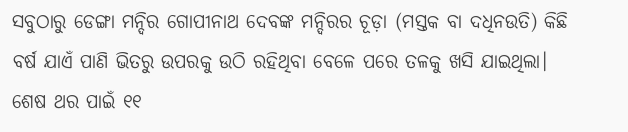ସବୁଠାରୁ ଡେଙ୍ଗା ମନ୍ଦିର ଗୋପୀନାଥ ଦେବଙ୍କ ମନ୍ଦିରର ଚୂଡ଼ା (ମସ୍ତକ ବା ଦଧିନଉତି) କିଛି ବର୍ଷ ଯାଏଁ ପାଣି ଭିତରୁ ଉପରକୁ ଉଠି ରହିଥିବା ବେଳେ ପରେ ତଳକୁ ଖସି ଯାଇଥିଲା। ଶେଷ ଥର ପାଇଁ ୧୧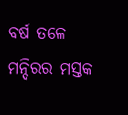ବର୍ଷ ତଳେ ମନ୍ଦିରର ମସ୍ତକ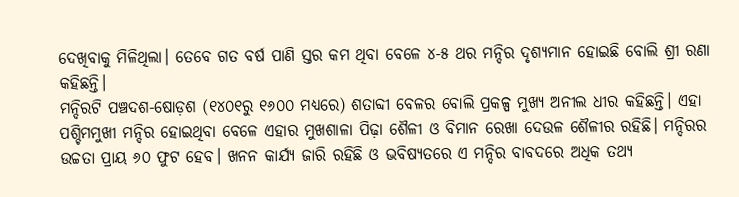ଦେଖିବାକୁ ମିଳିଥିଲା। ତେବେ ଗତ ବର୍ଷ ପାଣି ସ୍ତର କମ ଥିବା ବେଳେ ୪-୫ ଥର ମନ୍ଦିର ଦୃଶ୍ୟମାନ ହୋଇଛି ବୋଲି ଶ୍ରୀ ରଣା କହିଛନ୍ତି।
ମନ୍ଦିରଟି ପଞ୍ଚଦଶ-ଷୋଡ଼ଶ (୧୪୦୧ରୁ ୧୬୦୦ ମଧ୍ୟରେ) ଶତାବ୍ଦୀ ବେଳର ବୋଲି ପ୍ରକଳ୍ପ ମୁଖ୍ୟ ଅନୀଲ ଧୀର କହିଛନ୍ତି। ଏହା ପଶ୍ଚିମମୁଖୀ ମନ୍ଦିର ହୋଇଥିବା ବେଳେ ଏହାର ମୁଖଶାଳା ପିଢ଼ା ଶୈଳୀ ଓ ବିମାନ ରେଖା ଦେଉଳ ଶୈଳୀର ରହିଛି। ମନ୍ଦିରର ଉଚ୍ଚତା ପ୍ରାୟ ୬୦ ଫୁଟ ହେବ। ଖନନ କାର୍ଯ୍ୟ ଜାରି ରହିଛି ଓ ଭବିଷ୍ୟତରେ ଏ ମନ୍ଦିର ବାବଦରେ ଅଧିକ ତଥ୍ୟ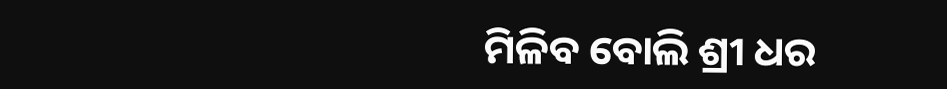ମିଳିବ ବୋଲି ଶ୍ରୀ ଧର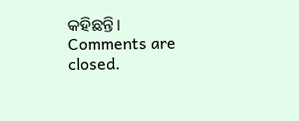କହିଛନ୍ତି।
Comments are closed.